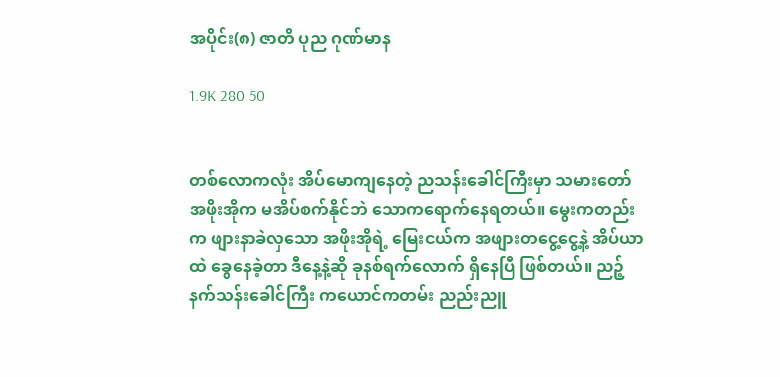အပိုင်း(၈) ဇာတိ ပုည ဂုဏ်မာန

1.9K 280 50


တစ်လောကလုံး အိပ်မောကျနေတဲ့ ညသန်းခေါင်ကြီးမှာ သမားတော် အဖိုးအိုက မအိပ်စက်နိုင်ဘဲ သောကရောက်နေရတယ်။ မွေးကတည်းက ဖျားနာခဲလှသော အဖိုးအိုရဲ့ မြေးငယ်က အဖျားတငွေ့ငွေ့နဲ့ အိပ်ယာထဲ ခွေနေခဲ့တာ ဒီနေ့နဲ့ဆို ခုနစ်ရက်လောက် ရှိနေပြီ ဖြစ်တယ်။ ညဉ့်နက်သန်းခေါင်ကြီး ကယောင်ကတမ်း ညည်းညူ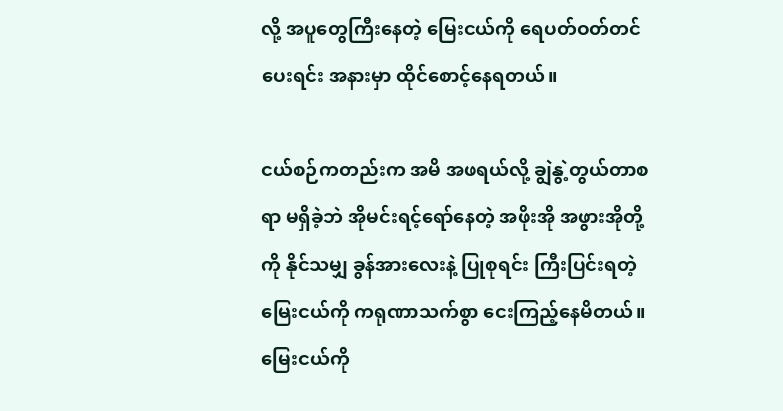လို့ အပူတွေကြီးနေတဲ့ မြေးငယ်ကို ရေပတ်ဝတ်တင်ပေးရင်း အနားမှာ ထိုင်စောင့်နေရတယ်။

ငယ်စဉ်ကတည်းက အမိ အဖရယ်လို့ ချွဲနွဲ့တွယ်တာစရာ မရှိခဲ့ဘဲ အိုမင်းရင့်ရော်နေတဲ့ အဖိုးအို အဖွားအိုတို့ကို နိုင်သမျှ ခွန်အားလေးနဲ့ ပြုစုရင်း ကြီးပြင်းရတဲ့ မြေးငယ်ကို ကရုဏာသက်စွာ ငေးကြည့်နေမိတယ်။ မြေးငယ်ကို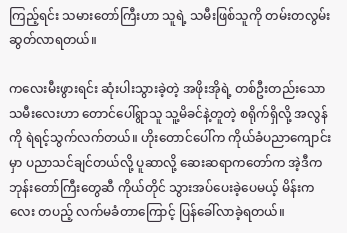ကြည့်ရင်း သမားတော်ကြီးဟာ သူရဲ့ သမီးဖြစ်သူကို တမ်းတလွမ်းဆွတ်လာရတယ်။

ကလေးမီးဖွားရင်း ဆုံးပါးသွားခဲ့တဲ့ အဖိုးအိုရဲ့ တစ်ဦးတည်းသော သမီးလေးဟာ တောင်ပေါ်ရွာသူ သူ့မိခင်နဲ့တူတဲ့ စရိုက်ရှိလို့ အလွန်ကို ရဲရင့်သွက်လက်တယ်။ ဟိုးတောင်ပေါ်က ကိုယ်ခံပညာကျောင်းမှာ ပညာသင်ချင်တယ်လို့ ပူဆာလို့ ဆေးဆရာကတော်က အဲ့ဒီက ဘုန်းတော်ကြီးတွေဆီ ကိုယ်တိုင် သွားအပ်ပေးခဲ့ပေမယ့် မိန်းကလေး တပည့် လက်မခံတာကြောင့် ပြန်ခေါ်လာခဲ့ရတယ်။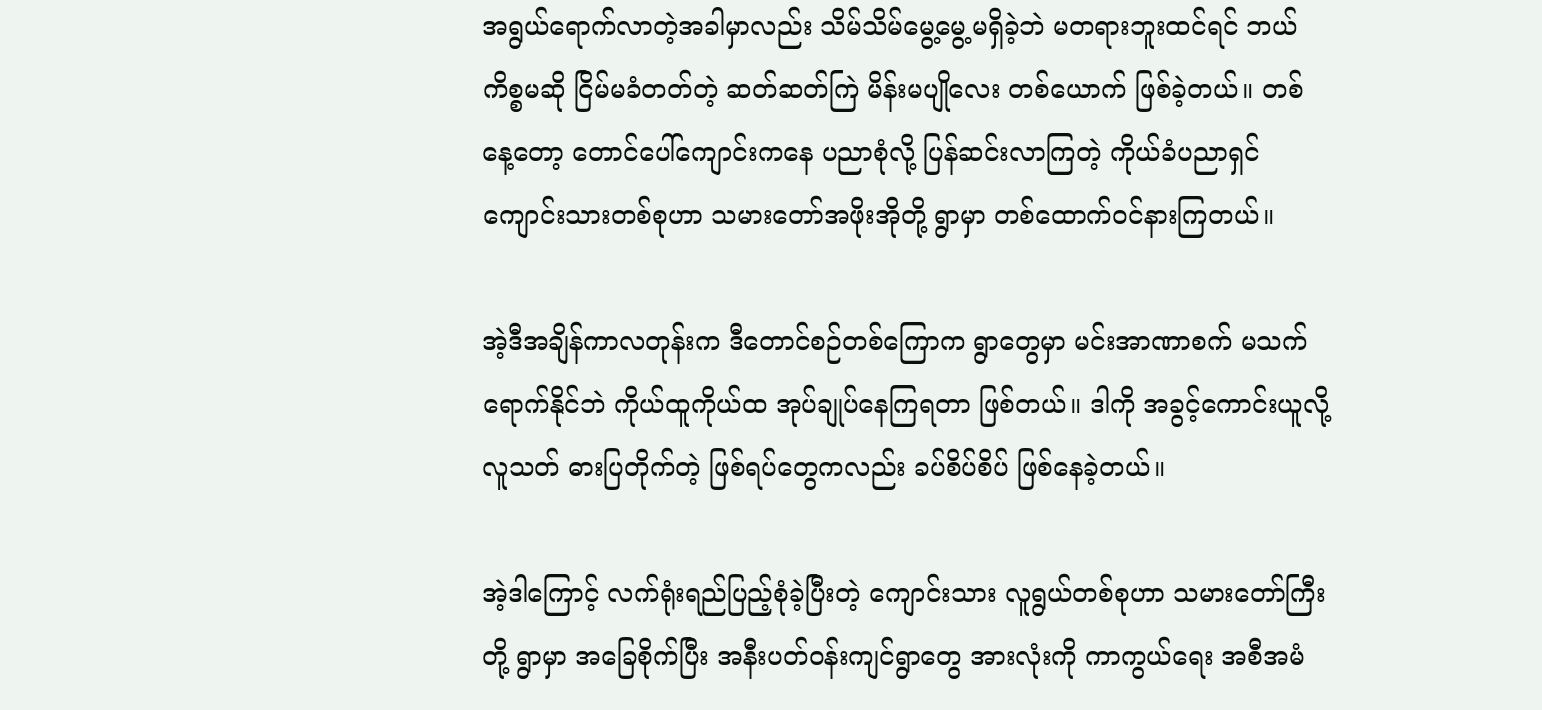အရွယ်ရောက်လာတဲ့အခါမှာလည်း သိမ်သိမ်မွေ့မွေ့မရှိခဲ့ဘဲ မတရားဘူးထင်ရင် ဘယ်ကိစ္စမဆို ငြိမ်မခံတတ်တဲ့ ဆတ်ဆတ်ကြဲ မိန်းမပျိုလေး တစ်ယောက် ဖြစ်ခဲ့တယ်။ တစ်နေ့တော့ တောင်ပေါ်ကျောင်းကနေ ပညာစုံလို့ ပြန်ဆင်းလာကြတဲ့ ကိုယ်ခံပညာရှင် ကျောင်းသားတစ်စုဟာ သမားတော်အဖိုးအိုတို့ ရွာမှာ တစ်ထောက်ဝင်နားကြတယ်။

အဲ့ဒီအချိန်ကာလတုန်းက ဒီတောင်စဉ်တစ်ကြောက ရွာတွေမှာ မင်းအာဏာစက် မသက်ရောက်နိုင်ဘဲ ကိုယ်ထူကိုယ်ထ အုပ်ချုပ်နေကြရတာ ဖြစ်တယ်။ ဒါကို အခွင့်ကောင်းယူလို့ လူသတ် ဓားပြတိုက်တဲ့ ဖြစ်ရပ်တွေကလည်း ခပ်စိပ်စိပ် ဖြစ်နေခဲ့တယ်။

အဲ့ဒါကြောင့် လက်ရုံးရည်ပြည့်စုံခဲ့ပြီးတဲ့ ကျောင်းသား လူရွယ်တစ်စုဟာ သမားတော်ကြီးတို့ ရွာမှာ အခြေစိုက်ပြီး အနီးပတ်ဝန်းကျင်ရွာတွေ အားလုံးကို ကာကွယ်ရေး အစီအမံ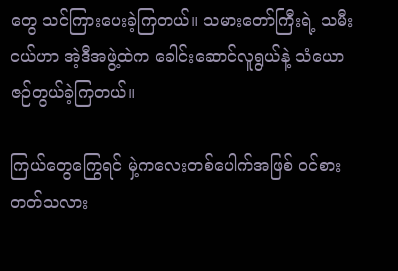တွေ သင်ကြားပေးခဲ့ကြတယ်။ သမားတော်ကြီးရဲ့ သမီးငယ်ဟာ အဲ့ဒီအဖွဲ့ထဲက ခေါင်းဆောင်လူရွယ်နဲ့ သံယောဇဉ်တွယ်ခဲ့ကြတယ်။

ကြယ်တွေကြွေရင် မှဲ့ကလေးတစ်ပေါက်အဖြစ် ဝင်စားတတ်သလား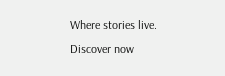Where stories live. Discover now